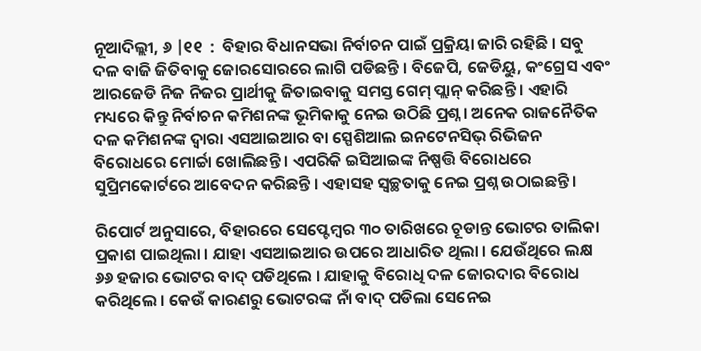ନୂଆଦିଲ୍ଲୀ, ୬ |୧୧  :  ବିହାର ବିଧାନସଭା ନିର୍ବାଚନ ପାଇଁ ପ୍ରକ୍ରିୟା ଜାରି ରହିଛି । ସବୁ ଦଳ ବାଜି ଜିତିବାକୁ ଜୋରସୋରରେ ଲାଗି ପଡିଛନ୍ତି । ବିଜେପି, ଜେଡିୟୁ, କଂଗ୍ରେସ ଏବଂ ଆରଜେଡି ନିଜ ନିଜର ପ୍ରାର୍ଥୀକୁ ଜିତାଇବାକୁ ସମସ୍ତ ଗେମ୍ ପ୍ଲାନ୍ କରିଛନ୍ତି । ଏହାରି ମଧ୍ୟରେ କିନ୍ତୁ ନିର୍ବାଚନ କମିଶନଙ୍କ ଭୂମିକାକୁ ନେଇ ଉଠିଛି ପ୍ରଶ୍ନ । ଅନେକ ରାଜନୈତିକ ଦଳ କମିଶନଙ୍କ ଦ୍ୱାରା ଏସଆଇଆର ବା ସ୍ପେଶିଆଲ ଇନଟେନସିଭ୍ ରିଭିଜନ ବିରୋଧରେ ମୋର୍ଚ୍ଚା ଖୋଲିଛନ୍ତି । ଏପରିକି ଇସିଆଇଙ୍କ ନିଷ୍ପତ୍ତି ବିରୋଧରେ ସୁପ୍ରିମକୋର୍ଟରେ ଆବେଦନ କରିଛନ୍ତି । ଏହାସହ ସ୍ବଚ୍ଛତାକୁ ନେଇ ପ୍ରଶ୍ନ ଉଠାଇଛନ୍ତି ।

ରିପୋର୍ଟ ଅନୁସାରେ, ବିହାରରେ ସେପ୍ଟେମ୍ବର ୩୦ ତାରିଖରେ ଚୂଡାନ୍ତ ଭୋଟର ତାଲିକା ପ୍ରକାଶ ପାଇଥିଲା । ଯାହା ଏସଆଇଆର ଉପରେ ଆଧାରିତ ଥିଲା । ଯେଉଁଥିରେ ଲକ୍ଷ ୬୬ ହଜାର ଭୋଟର ବାଦ୍ ପଡିଥିଲେ । ଯାହାକୁ ବିରୋଧି ଦଳ ଜୋରଦାର ବିରୋଧ କରିଥିଲେ । କେଉଁ କାରଣରୁ ଭୋଟରଙ୍କ ନାଁ ବାଦ୍ ପଡିଲା ସେନେଇ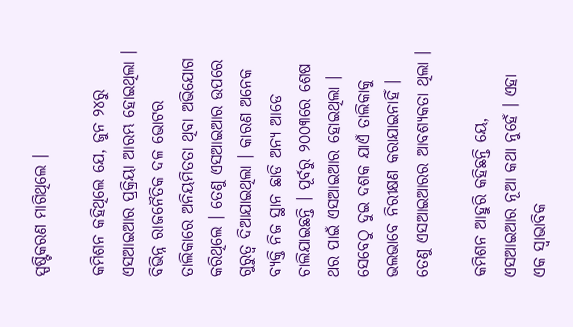ସ୍ପଷ୍ଟିକରଣ ମାଗିଥିଲେ ।

କମିଶନ କହିଥିଲେ ଯେ, ଜୁନ ୨୪ରୁ ଏସଆଇଆର ପ୍ରକ୍ରିୟା ଆରମ୍ଭ ହୋଇଥିଲା । ବିଭିନ୍ନ ରାଜନୈତିକ ଦଳ ଭୋଟର ତାଲିକାରେ ଅନିୟମିତତା ଥିବା ଅଭିଯୋଗ କରିଥିଲେ । ତେଣୁ ଏସଆଇଆର ଉପରେ ଗୁରୁତ୍ୱ ଦିଆଯାଇଥିଲା । କାରଣ ଅନେକ ବ୍ୟକ୍ତି ନିଜ ସ୍ଥାନ ଛାଡି ଅନ୍ୟ ଆଡେ ଚାଲିଯାଇଛନ୍ତି । ପୂର୍ବରୁ ୨୦୦୩ରେ ଶେଷ ଥର ପାଇଁ ଏସଆଇଆର ହୋଇଥିଲା । ସେବେଠୁ ଦୁଇ ଦଶକ ଯାଏଁ ତାଲିକାକୁ ଭଲଭାବେ ନିରୀକ୍ଷଣ କରାଯାଇନାହିଁ । ତେଣୁ ଏସଆଇଆରର ଆବଶ୍ୟକତା ଥିଲା ।

କମିଶନ ଆହୁରି କହିଛନ୍ତି ୟେ, ଏସଆଇଆର ନୂଆ କଥା ନୁହେଁ । ଏହା ଏକ ସ୍ବାଭାବିକ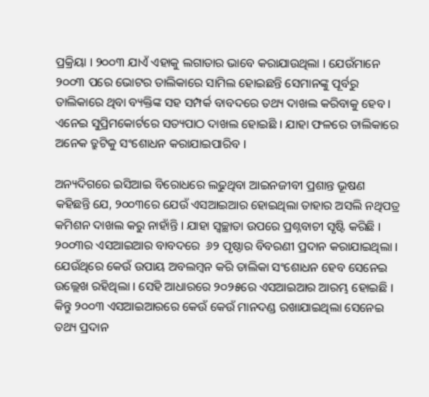ପ୍ରକ୍ରିୟା । ୨୦୦୩ ଯାଏଁ ଏହାକୁ ଲଗାତାର ଭାବେ କରାଯାଉଥିଲା । ଯେଉଁମାନେ ୨୦୦୩ ପରେ ଭୋଟର ତାଲିକାରେ ସାମିଲ ହୋଇଛନ୍ତି ସେମାନଙ୍କୁ ପୂର୍ବରୁ ତାଲିକାରେ ଥିବା ବ୍ୟକ୍ତିଙ୍କ ସହ ସମ୍ପର୍କ ବାବଦରେ ତଥ୍ୟ ଦାଖଲ କରିବାକୁ ହେବ । ଏନେଇ ସୁପ୍ରିମକୋର୍ଟରେ ସତ୍ୟପାଠ ଦାଖଲ ହୋଇଛି । ଯାହା ଫଳରେ ତାଲିକାରେ ଅନେକ ତ୍ରୁଟିକୁ ସଂଶୋଧନ କରାଯାଇପାରିବ ।

ଅନ୍ୟଦିଗରେ ଇସିଆଇ ବିରୋଧରେ ଲଢୁଥିବା ଆଇନଜୀବୀ ପ୍ରଶାନ୍ତ ଭୂଷଣ କହିଛନ୍ତି ଯେ, ୨୦୦୩ରେ ଯେଉଁ ଏସଆଇଆର ହୋଇଥିଲା ତାହାର ଅସଲି ନଥିପତ୍ର କମିଶନ ଦାଖଲ କରୁ ନାହାଁନ୍ତି । ଯାହା ସ୍ବଚ୍ଛାତା ଉପରେ ପ୍ରଶ୍ନବାଚୀ ସୃଷ୍ଟି କରିଛି । ୨୦୦୩ର ଏସଆଇଆର ବାବଦରେ  ୬୨ ପୃଷ୍ଠାର ବିବରଣୀ ପ୍ରଦାନ କରାଯାଇଥିଲା । ଯେଉଁଥିରେ କେଉଁ ଉପାୟ ଅବଲମ୍ବନ କରି ତାଲିକା ସଂଶୋଧନ ହେବ ସେନେଇ ଉଲ୍ଲେଖ ରହିଥିଲା । ସେହି ଆଧାରରେ ୨୦୨୫ରେ ଏସଆଇଆର ଆରମ୍ଭ ହୋଇଛି । କିନ୍ତୁ ୨୦୦୩ ଏସଆଇଆରରେ କେଉଁ କେଉଁ ମାନଦଣ୍ଡ ରଖାଯାଇଥିଲା ସେନେଇ ତଥ୍ୟ ପ୍ରଦାନ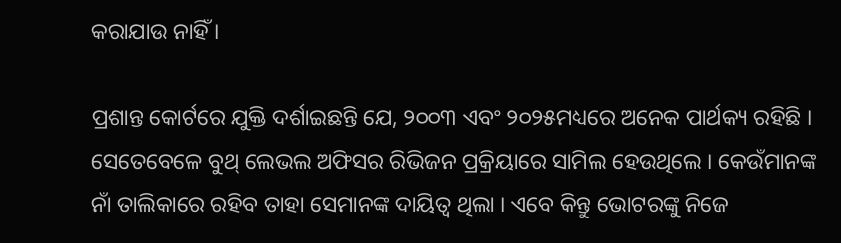କରାଯାଉ ନାହିଁ ।

ପ୍ରଶାନ୍ତ କୋର୍ଟରେ ଯୁକ୍ତି ଦର୍ଶାଇଛନ୍ତି ଯେ, ୨୦୦୩ ଏବଂ ୨୦୨୫ମଧ୍ୟରେ ଅନେକ ପାର୍ଥକ୍ୟ ରହିଛି । ସେତେବେଳେ ବୁଥ୍ ଲେଭଲ ଅଫିସର ରିଭିଜନ ପ୍ରକ୍ରିୟାରେ ସାମିଲ ହେଉଥିଲେ । କେଉଁମାନଙ୍କ ନାଁ ତାଲିକାରେ ରହିବ ତାହା ସେମାନଙ୍କ ଦାୟିତ୍ୱ ଥିଲା । ଏବେ କିନ୍ତୁ ଭୋଟରଙ୍କୁ ନିଜେ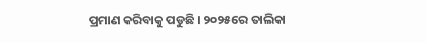ପ୍ରମାଣ କରିବାକୁ ପଡୁଛି । ୨୦୨୫ରେ ତାଲିକା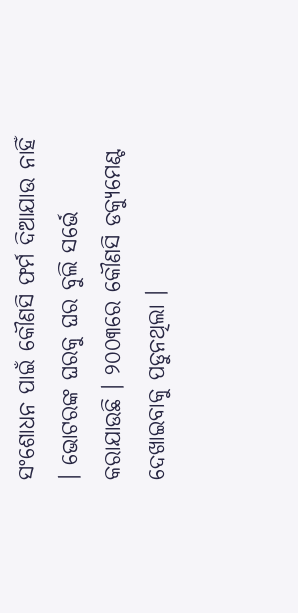ସଂଶୋଧନ ପାଇଁ କୌଣସି ଫର୍ମ ଦିଆଯାଉ ନାହିଁ । ଭୋଟରଙ୍କ ଘରକୁ ଘର ବୁଲି ସର୍ଭେ କରାଯାଉଛି । ୨୦୦୩ରେ କୌଣସି ଡକ୍ୟୁମେଣ୍ଟ ଦେଖାଇବାକୁ ପଡୁନଥିଲା ।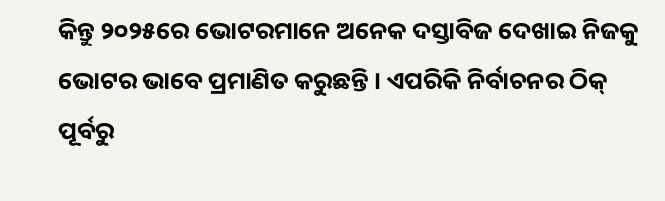କିନ୍ତୁ ୨୦୨୫ରେ ଭୋଟରମାନେ ଅନେକ ଦସ୍ତାବିଜ ଦେଖାଇ ନିଜକୁ ଭୋଟର ଭାବେ ପ୍ରମାଣିତ କରୁଛନ୍ତି । ଏପରିକି ନିର୍ବାଚନର ଠିକ୍ ପୂର୍ବରୁ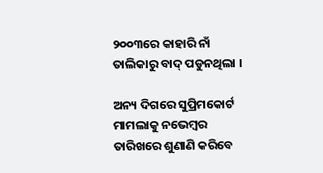୨୦୦୩ରେ କାହାରି ନାଁ ତାଲିକାରୁ ବାଦ୍ ପଡୁନଥିଲା ।

ଅନ୍ୟ ଦିଗରେ ସୁପ୍ରିମକୋର୍ଟ ମାମଲାକୁ ନଭେମ୍ବର ତାରିଖରେ ଶୁଣାଣି କରିବେ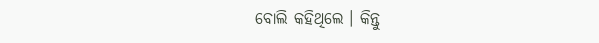ବୋଲି କହିଥିଲେ । କିନ୍ତୁ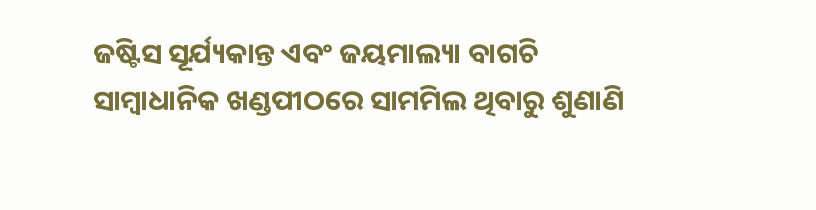ଜଷ୍ଟିସ ସୂର୍ଯ୍ୟକାନ୍ତ ଏବଂ ଜୟମାଲ୍ୟା ବାଗଚି ସାମ୍ବାଧାନିକ ଖଣ୍ଡପୀଠରେ ସାମମିଲ ଥିବାରୁ ଶୁଣାଣି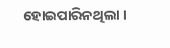ହୋଇପାରିନଥିଲା ।